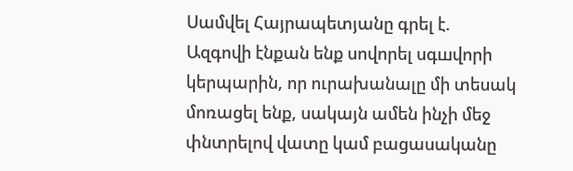Սամվել Հայրապետյանը գրել է.
Ազգովի էնքան ենք սովորել սգшվորի կերպարին, որ ուրախանալը մի տեսակ մոռացել ենք, սակայն ամեն ինչի մեջ փնտրելով վատը կամ բացասականը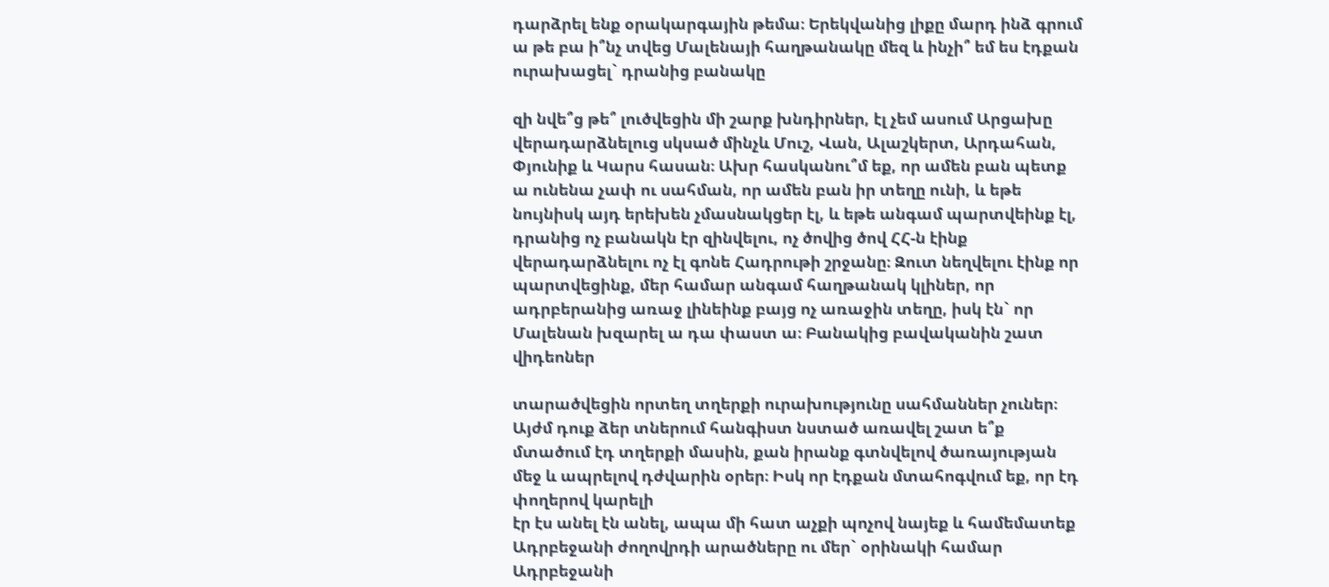դարձրել ենք օրակարգային թեմա։ Երեկվանից լիքը մարդ ինձ գրում ա թե բա ի՞նչ տվեց Մալենայի հաղթանակը մեզ և ինչի՞ եմ ես էդքան ուրախացել` դրանից բանակը

զի նվե՞ց թե՞ լուծվեցին մի շարք խնդիրներ, էլ չեմ ասում Արցախը վերադարձնելուց սկսած մինչև Մուշ, Վան, Ալաշկերտ, Արդահան, Փյունիք և Կարս հասան։ Ախր հասկանու՞մ եք, որ ամեն բան պետք ա ունենա չափ ու սահման, որ ամեն բան իր տեղը ունի, և եթե նույնիսկ այդ երեխեն չմասնակցեր էլ, և եթե անգամ պարտվեինք էլ,
դրանից ոչ բանակն էր զինվելու, ոչ ծովից ծով ՀՀ-ն էինք վերադարձնելու ոչ էլ գոնե Հադրութի շրջանը։ Զուտ նեղվելու էինք որ պարտվեցինք, մեր համար անգամ հաղթանակ կլիներ, որ ադրբերանից առաջ լինեինք բայց ոչ առաջին տեղը, իսկ էն` որ Մալենան խզարել ա դա փաստ ա։ Բանակից բավականին շատ վիդեոներ

տարածվեցին որտեղ տղերքի ուրախությունը սահմաններ չուներ։ Այժմ դուք ձեր տներում հանգիստ նստած առավել շատ ե՞ք մտածում էդ տղերքի մասին, քան իրանք գտնվելով ծառայության մեջ և ապրելով դժվարին օրեր։ Իսկ որ էդքան մտահոգվում եք, որ էդ փողերով կարելի
էր էս անել էն անել, ապա մի հատ աչքի պոչով նայեք և համեմատեք Ադրբեջանի ժողովրդի արածները ու մեր` օրինակի համար Ադրբեջանի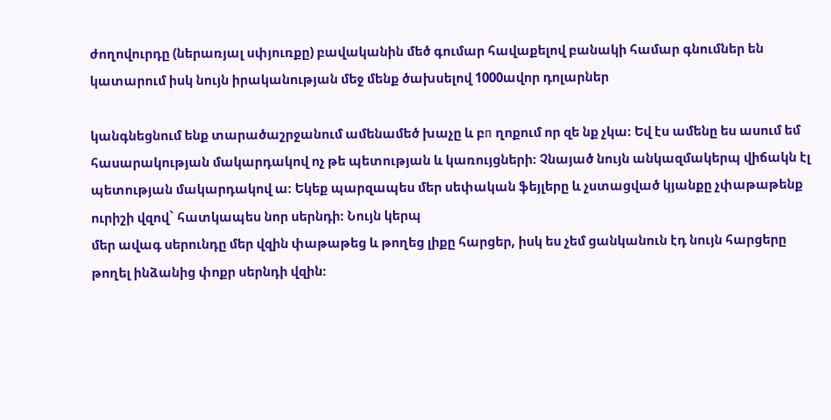ժողովուրդը (ներառյալ սփյուռքը) բավականին մեծ գումար հավաքելով բանակի համար գնումներ են կատարում իսկ նույն իրականության մեջ մենք ծախսելով 1000ավոր դոլարներ

կանգնեցնում ենք տարածաշրջանում ամենամեծ խաչը և բп ղոքում որ զե նք չկա։ Եվ էս ամենը ես ասում եմ հասարակության մակարդակով ոչ թե պետության և կառույցների։ Չնայած նույն անկազմակերպ վիճակն էլ պետության մակարդակով ա։ Եկեք պարզապես մեր սեփական ֆեյլերը և չստացված կյանքը չփաթաթենք ուրիշի վզով` հատկապես նոր սերնդի։ Նույն կերպ
մեր ավագ սերունդը մեր վզին փաթաթեց և թողեց լիքը հարցեր, իսկ ես չեմ ցանկանուն էդ նույն հարցերը թողել ինձանից փոքր սերնդի վզին։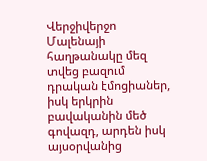Վերջիվերջո Մալենայի հաղթանակը մեզ տվեց բազում դրական էմոցիաներ, իսկ երկրին բավականին մեծ գովազդ, արդեն իսկ այսօրվանից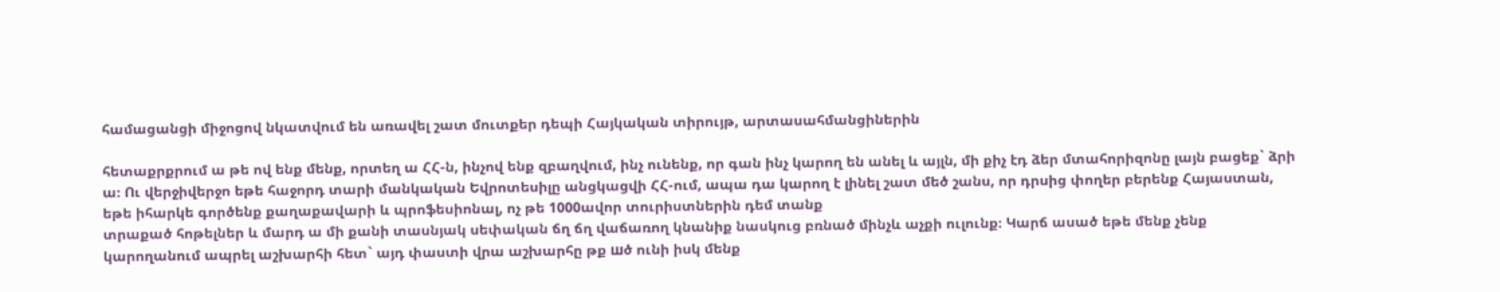համացանցի միջոցով նկատվում են առավել շատ մուտքեր դեպի Հայկական տիրույթ, արտասահմանցիներին

հետաքրքրում ա թե ով ենք մենք, որտեղ ա ՀՀ-ն, ինչով ենք զբաղվում, ինչ ունենք, որ գան ինչ կարող են անել և այլն, մի քիչ էդ ձեր մտահորիզոնը լայն բացեք` ձրի ա։ Ու վերջիվերջո եթե հաջորդ տարի մանկական Եվրոտեսիլը անցկացվի ՀՀ-ում, ապա դա կարող է լինել շատ մեծ շանս, որ դրսից փողեր բերենք Հայաստան, եթե իհարկե գործենք քաղաքավարի և պրոֆեսիոնալ, ոչ թե 1000ավոր տուրիստներին դեմ տանք
տրաքած հոթելներ և մարդ ա մի քանի տասնյակ սեփական ճղ ճղ վաճառող կնանիք նասկուց բռնած մինչև աչքի ուլունք։ Կարճ ասած եթե մենք չենք կարողանում ապրել աշխարհի հետ` այդ փաստի վրա աշխարհը թք шծ ունի իսկ մենք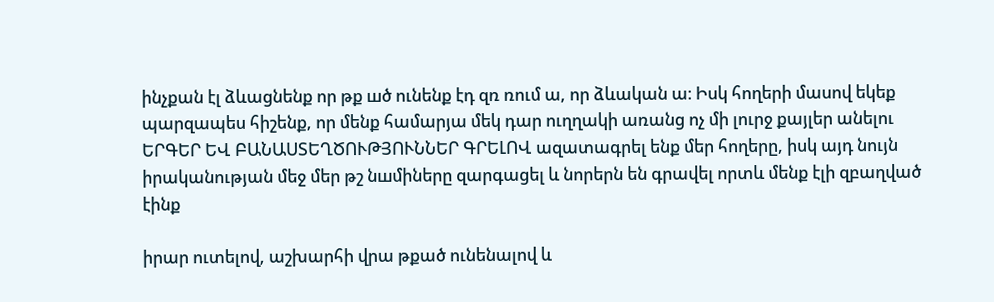ինչքան էլ ձևացնենք որ թք шծ ունենք էդ զռ ռում ա, որ ձևական ա։ Իսկ հողերի մասով եկեք պարզապես հիշենք, որ մենք համարյա մեկ դար ուղղակի առանց ոչ մի լուրջ քայլեր անելու ԵՐԳԵՐ ԵՎ ԲԱՆԱՍՏԵՂԾՈՒԹՅՈՒՆՆԵՐ ԳՐԵԼՈՎ ազատագրել ենք մեր հողերը, իսկ այդ նույն իրականության մեջ մեր թշ նшմիները զարգացել և նորերն են գրավել որտև մենք էլի զբաղված էինք

իրար ուտելով, աշխարհի վրա թքած ունենալով և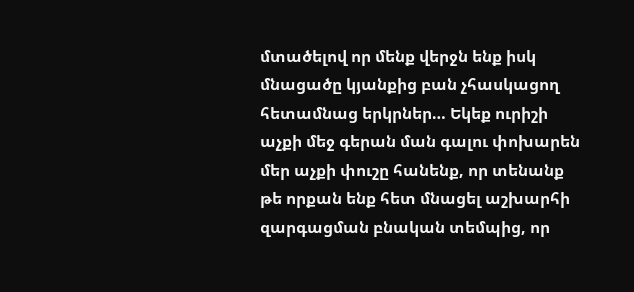մտածելով որ մենք վերջն ենք իսկ մնացածը կյանքից բան չհասկացող հետամնաց երկրներ… Եկեք ուրիշի աչքի մեջ գերան ման գալու փոխարեն մեր աչքի փուշը հանենք, որ տենանք թե որքան ենք հետ մնացել աշխարհի զարգացման բնական տեմպից, որ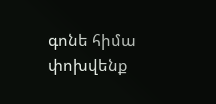գոնե հիմա փոխվենք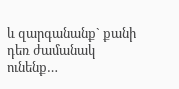և զարգանանք` քանի դեռ ժամանակ ունենք…